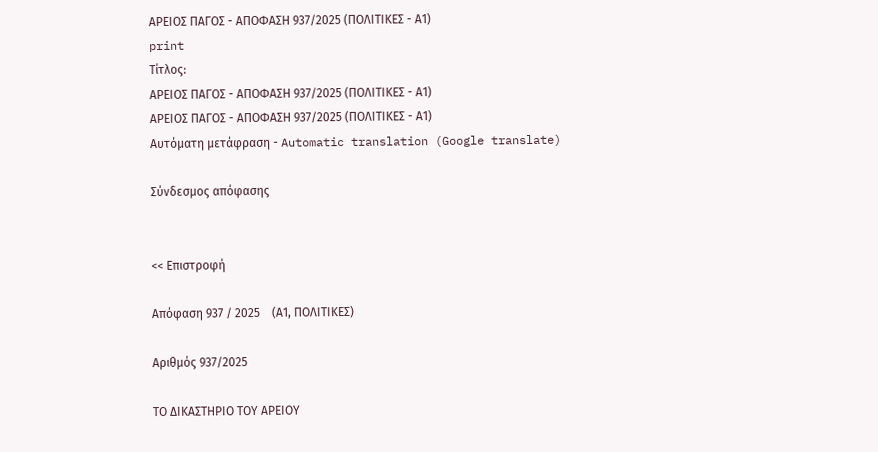ΑΡΕΙΟΣ ΠΑΓΟΣ - ΑΠΟΦΑΣΗ 937/2025 (ΠΟΛΙΤΙΚΕΣ - Α1)
print
Τίτλος:
ΑΡΕΙΟΣ ΠΑΓΟΣ - ΑΠΟΦΑΣΗ 937/2025 (ΠΟΛΙΤΙΚΕΣ - Α1)
ΑΡΕΙΟΣ ΠΑΓΟΣ - ΑΠΟΦΑΣΗ 937/2025 (ΠΟΛΙΤΙΚΕΣ - Α1)
Αυτόματη μετάφραση - Automatic translation (Google translate)

Σύνδεσμος απόφασης


<< Επιστροφή

Απόφαση 937 / 2025    (Α1, ΠΟΛΙΤΙΚΕΣ)

Αριθμός 937/2025

ΤΟ ΔΙΚΑΣΤΗΡΙΟ ΤΟΥ ΑΡΕΙΟΥ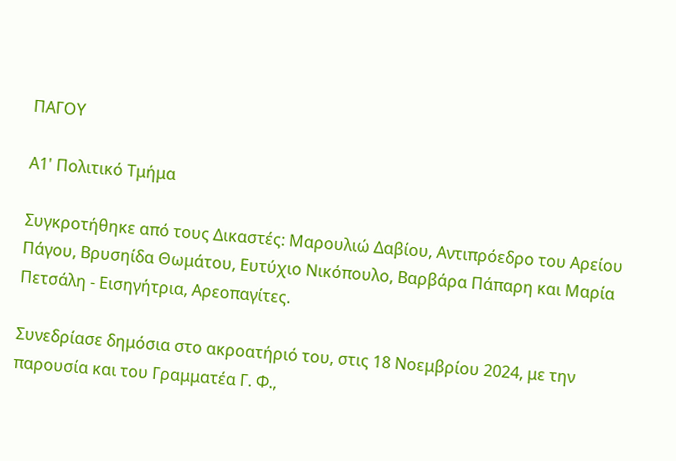ΠΑΓΟΥ

Α1' Πολιτικό Τμήμα

Συγκροτήθηκε από τους Δικαστές: Μαρουλιώ Δαβίου, Αντιπρόεδρο του Αρείου Πάγου, Βρυσηίδα Θωμάτου, Ευτύχιο Νικόπουλο, Βαρβάρα Πάπαρη και Μαρία Πετσάλη - Εισηγήτρια, Αρεοπαγίτες.

Συνεδρίασε δημόσια στο ακροατήριό του, στις 18 Νοεμβρίου 2024, με την παρουσία και του Γραμματέα Γ. Φ.,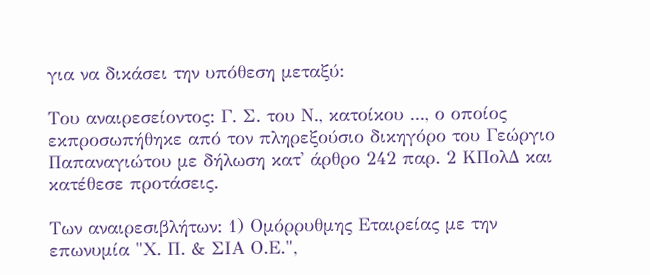για να δικάσει την υπόθεση μεταξύ:

Του αναιρεσείοντος: Γ. Σ. του Ν., κατοίκου ..., ο οποίος εκπροσωπήθηκε από τον πληρεξούσιο δικηγόρο του Γεώργιο Παπαναγιώτου με δήλωση κατ' άρθρο 242 παρ. 2 ΚΠολΔ και κατέθεσε προτάσεις.

Των αναιρεσιβλήτων: 1) Ομόρρυθμης Εταιρείας με την επωνυμία "Χ. Π. & ΣΙΑ Ο.Ε.",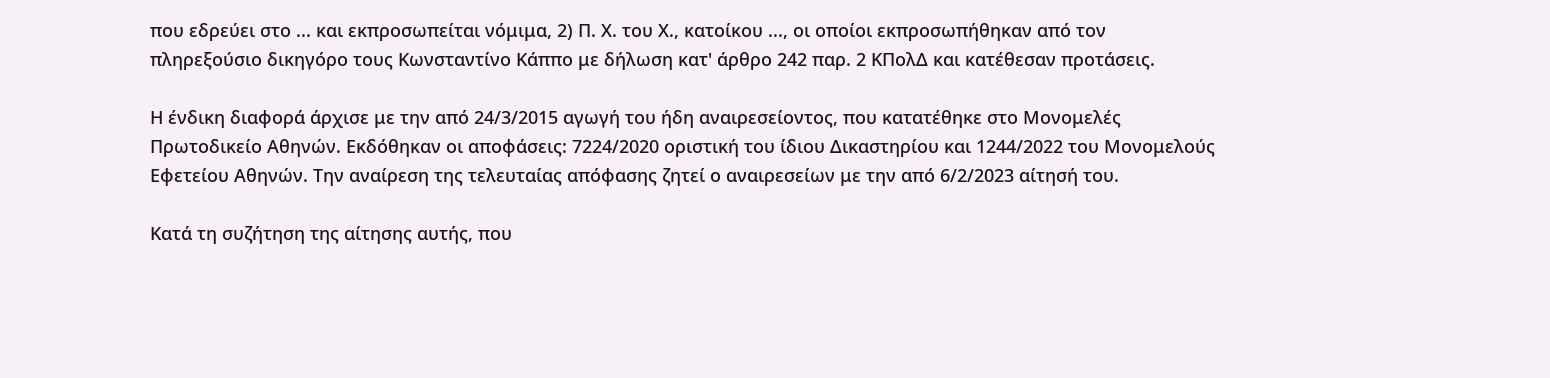που εδρεύει στο ... και εκπροσωπείται νόμιμα, 2) Π. Χ. του Χ., κατοίκου ..., οι οποίοι εκπροσωπήθηκαν από τον πληρεξούσιο δικηγόρο τους Κωνσταντίνο Κάππο με δήλωση κατ' άρθρο 242 παρ. 2 ΚΠολΔ και κατέθεσαν προτάσεις.

Η ένδικη διαφορά άρχισε με την από 24/3/2015 αγωγή του ήδη αναιρεσείοντος, που κατατέθηκε στο Μονομελές Πρωτοδικείο Αθηνών. Εκδόθηκαν οι αποφάσεις: 7224/2020 οριστική του ίδιου Δικαστηρίου και 1244/2022 του Μονομελούς Εφετείου Αθηνών. Την αναίρεση της τελευταίας απόφασης ζητεί ο αναιρεσείων με την από 6/2/2023 αίτησή του.

Κατά τη συζήτηση της αίτησης αυτής, που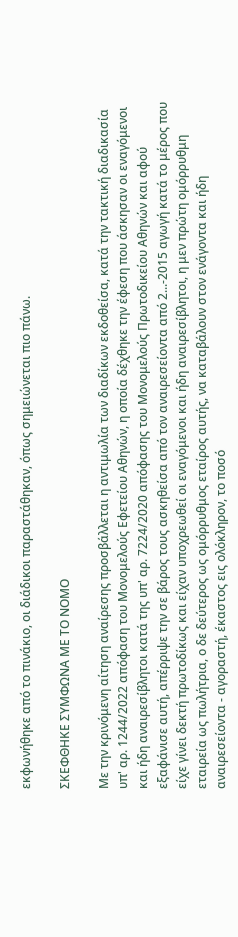εκφωνήθηκε από το πινάκιο, οι διάδικοι παραστάθηκαν, όπως σημειώνεται πιο πάνω.

ΣΚΕΦΘΗΚΕ ΣΥΜΦΩΝΑ ΜΕ ΤΟ ΝΟΜΟ

Με την κρινόμενη αίτηση αναίρεσης προσβάλλεται η αντιμωλία των διαδίκων εκδοθείσα, κατά την τακτική διαδικασία υπ' αρ. 1244/2022 απόφαση του Μονομελούς Εφετείου Αθηνών, η οποία δέχθηκε την έφεση που άσκησαν οι εναγόμενοι και ήδη αναιρεσίβλητοι κατά της υπ' αρ. 7224/2020 απόφασης του Μονομελούς Πρωτοδικείου Αθηνών και αφού εξαφάνισε αυτή, απέρριψε την σε βάρος τους ασκηθείσα από τον αναιρεσείοντα από 2...-2015 αγωγή κατά το μέρος που είχε γίνει δεκτή πρωτοδίκως και είχαν υποχρεωθεί οι εναγόμενοι και ήδη αναιρεσίβλητοι, η μεν πρώτη ομόρρυθμη εταιρεία ως πωλήτρια, ο δε δεύτερος ως ομόρρυθμος εταίρος αυτής, να καταβάλουν στον ενάγοντα και ήδη αναιρεσείοντα - αγοραστή, έκαστος εις ολόκληρον, το ποσό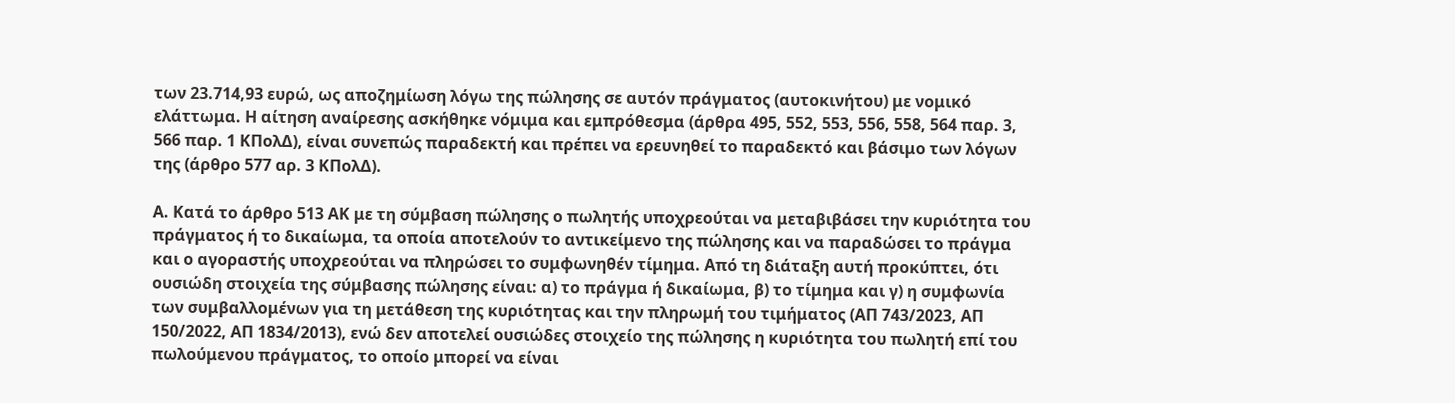των 23.714,93 ευρώ, ως αποζημίωση λόγω της πώλησης σε αυτόν πράγματος (αυτοκινήτου) με νομικό ελάττωμα. Η αίτηση αναίρεσης ασκήθηκε νόμιμα και εμπρόθεσμα (άρθρα 495, 552, 553, 556, 558, 564 παρ. 3, 566 παρ. 1 ΚΠολΔ), είναι συνεπώς παραδεκτή και πρέπει να ερευνηθεί το παραδεκτό και βάσιμο των λόγων της (άρθρο 577 αρ. 3 ΚΠολΔ).

Α. Κατά το άρθρο 513 ΑΚ με τη σύμβαση πώλησης ο πωλητής υποχρεούται να μεταβιβάσει την κυριότητα του πράγματος ή το δικαίωμα, τα οποία αποτελούν το αντικείμενο της πώλησης και να παραδώσει το πράγμα και ο αγοραστής υποχρεούται να πληρώσει το συμφωνηθέν τίμημα. Από τη διάταξη αυτή προκύπτει, ότι ουσιώδη στοιχεία της σύμβασης πώλησης είναι: α) το πράγμα ή δικαίωμα, β) το τίμημα και γ) η συμφωνία των συμβαλλομένων για τη μετάθεση της κυριότητας και την πληρωμή του τιμήματος (ΑΠ 743/2023, ΑΠ 150/2022, ΑΠ 1834/2013), ενώ δεν αποτελεί ουσιώδες στοιχείο της πώλησης η κυριότητα του πωλητή επί του πωλούμενου πράγματος, το οποίο μπορεί να είναι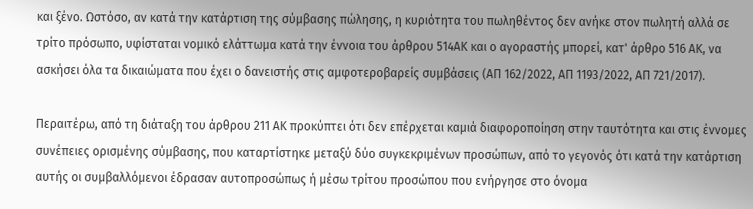και ξένο. Ωστόσο, αν κατά την κατάρτιση της σύμβασης πώλησης, η κυριότητα του πωληθέντος δεν ανήκε στον πωλητή αλλά σε τρίτο πρόσωπο, υφίσταται νομικό ελάττωμα κατά την έννοια του άρθρου 514ΑΚ και ο αγοραστής μπορεί, κατ' άρθρο 516 ΑΚ, να ασκήσει όλα τα δικαιώματα που έχει ο δανειστής στις αμφοτεροβαρείς συμβάσεις (ΑΠ 162/2022, ΑΠ 1193/2022, ΑΠ 721/2017).

Περαιτέρω, από τη διάταξη του άρθρου 211 ΑΚ προκύπτει ότι δεν επέρχεται καμιά διαφοροποίηση στην ταυτότητα και στις έννομες συνέπειες ορισμένης σύμβασης, που καταρτίστηκε μεταξύ δύο συγκεκριμένων προσώπων, από το γεγονός ότι κατά την κατάρτιση αυτής οι συμβαλλόμενοι έδρασαν αυτοπροσώπως ή μέσω τρίτου προσώπου που ενήργησε στο όνομα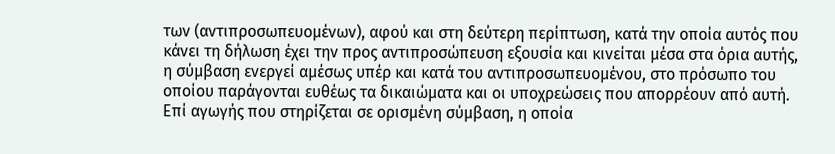των (αντιπροσωπευομένων), αφού και στη δεύτερη περίπτωση, κατά την οποία αυτός που κάνει τη δήλωση έχει την προς αντιπροσώπευση εξουσία και κινείται μέσα στα όρια αυτής, η σύμβαση ενεργεί αμέσως υπέρ και κατά του αντιπροσωπευομένου, στο πρόσωπο του οποίου παράγονται ευθέως τα δικαιώματα και οι υποχρεώσεις που απορρέουν από αυτή. Επί αγωγής που στηρίζεται σε ορισμένη σύμβαση, η οποία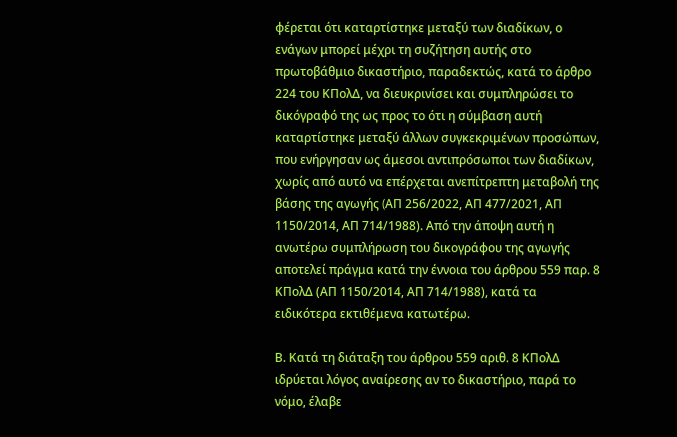φέρεται ότι καταρτίστηκε μεταξύ των διαδίκων, ο ενάγων μπορεί μέχρι τη συζήτηση αυτής στο πρωτοβάθμιο δικαστήριο, παραδεκτώς, κατά το άρθρο 224 του ΚΠολΔ, να διευκρινίσει και συμπληρώσει το δικόγραφό της ως προς το ότι η σύμβαση αυτή καταρτίστηκε μεταξύ άλλων συγκεκριμένων προσώπων, που ενήργησαν ως άμεσοι αντιπρόσωποι των διαδίκων, χωρίς από αυτό να επέρχεται ανεπίτρεπτη μεταβολή της βάσης της αγωγής (AΠ 256/2022, ΑΠ 477/2021, ΑΠ 1150/2014, ΑΠ 714/1988). Από την άποψη αυτή η ανωτέρω συμπλήρωση του δικογράφου της αγωγής αποτελεί πράγμα κατά την έννοια του άρθρου 559 παρ. 8 ΚΠολΔ (ΑΠ 1150/2014, ΑΠ 714/1988), κατά τα ειδικότερα εκτιθέμενα κατωτέρω.

Β. Κατά τη διάταξη του άρθρου 559 αριθ. 8 ΚΠολΔ ιδρύεται λόγος αναίρεσης αν το δικαστήριο, παρά το νόμο, έλαβε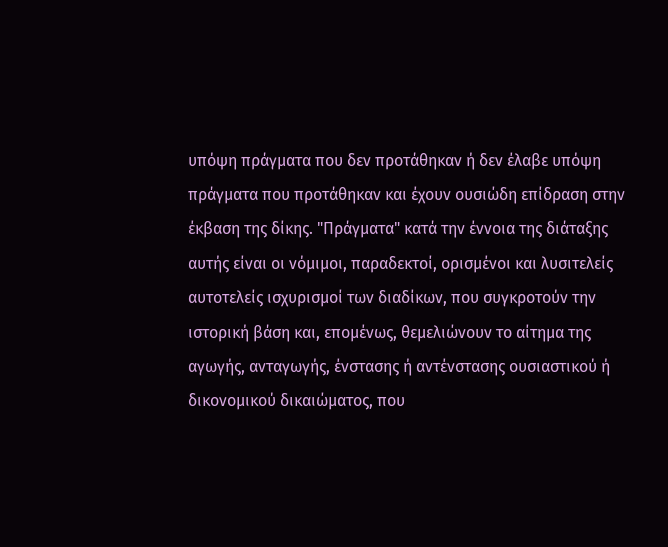υπόψη πράγματα που δεν προτάθηκαν ή δεν έλαβε υπόψη πράγματα που προτάθηκαν και έχουν ουσιώδη επίδραση στην έκβαση της δίκης. "Πράγματα" κατά την έννοια της διάταξης αυτής είναι οι νόμιμοι, παραδεκτοί, ορισμένοι και λυσιτελείς αυτοτελείς ισχυρισμοί των διαδίκων, που συγκροτούν την ιστορική βάση και, επομένως, θεμελιώνουν το αίτημα της αγωγής, ανταγωγής, ένστασης ή αντένστασης ουσιαστικού ή δικονομικού δικαιώματος, που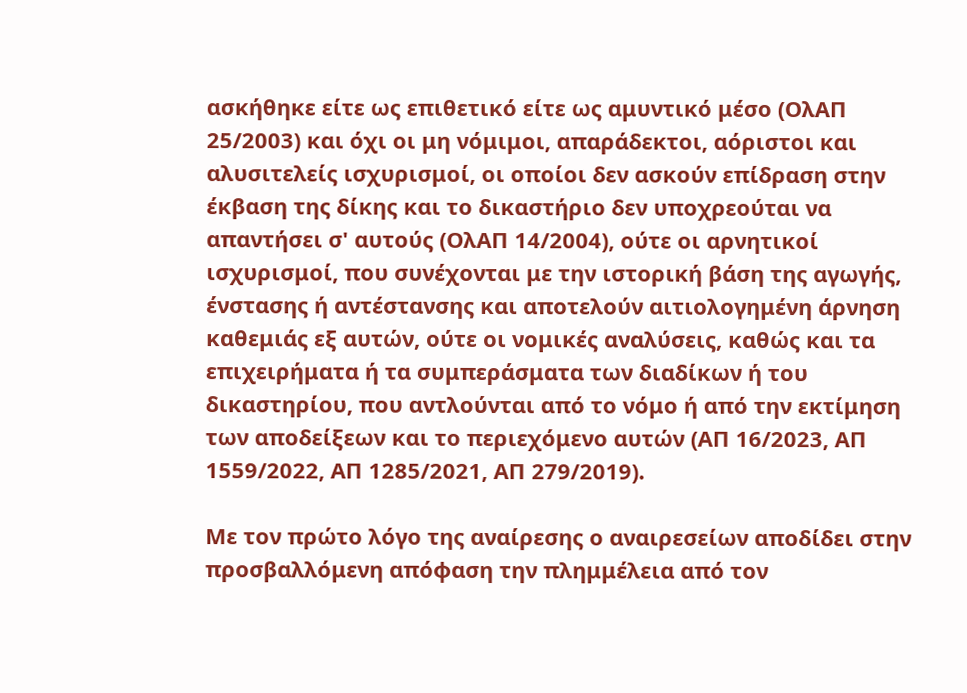ασκήθηκε είτε ως επιθετικό είτε ως αμυντικό μέσο (ΟλΑΠ 25/2003) και όχι οι μη νόμιμοι, απαράδεκτοι, αόριστοι και αλυσιτελείς ισχυρισμοί, οι οποίοι δεν ασκούν επίδραση στην έκβαση της δίκης και το δικαστήριο δεν υποχρεούται να απαντήσει σ' αυτούς (ΟλΑΠ 14/2004), ούτε οι αρνητικοί ισχυρισμοί, που συνέχονται με την ιστορική βάση της αγωγής, ένστασης ή αντέστανσης και αποτελούν αιτιολογημένη άρνηση καθεμιάς εξ αυτών, ούτε οι νομικές αναλύσεις, καθώς και τα επιχειρήματα ή τα συμπεράσματα των διαδίκων ή του δικαστηρίου, που αντλούνται από το νόμο ή από την εκτίμηση των αποδείξεων και το περιεχόμενο αυτών (ΑΠ 16/2023, AΠ 1559/2022, ΑΠ 1285/2021, ΑΠ 279/2019).

Με τον πρώτο λόγο της αναίρεσης ο αναιρεσείων αποδίδει στην προσβαλλόμενη απόφαση την πλημμέλεια από τον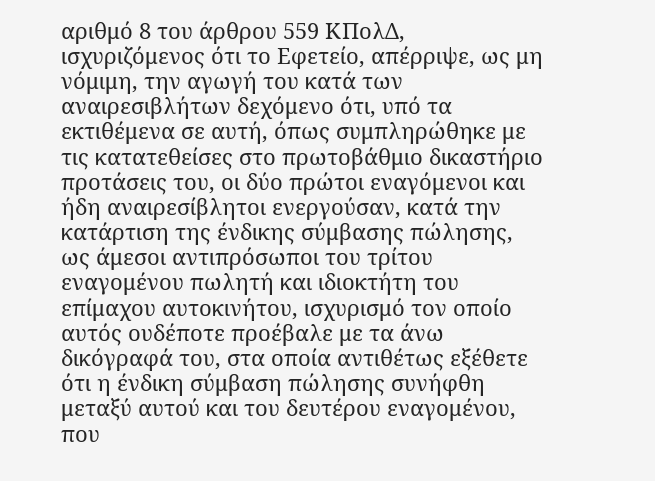αριθμό 8 του άρθρου 559 ΚΠολΔ, ισχυριζόμενος ότι το Εφετείο, απέρριψε, ως μη νόμιμη, την αγωγή του κατά των αναιρεσιβλήτων δεχόμενο ότι, υπό τα εκτιθέμενα σε αυτή, όπως συμπληρώθηκε με τις κατατεθείσες στο πρωτοβάθμιο δικαστήριο προτάσεις του, οι δύο πρώτοι εναγόμενοι και ήδη αναιρεσίβλητοι ενεργούσαν, κατά την κατάρτιση της ένδικης σύμβασης πώλησης, ως άμεσοι αντιπρόσωποι του τρίτου εναγομένου πωλητή και ιδιοκτήτη του επίμαχου αυτοκινήτου, ισχυρισμό τον οποίο αυτός ουδέποτε προέβαλε με τα άνω δικόγραφά του, στα οποία αντιθέτως εξέθετε ότι η ένδικη σύμβαση πώλησης συνήφθη μεταξύ αυτού και του δευτέρου εναγομένου, που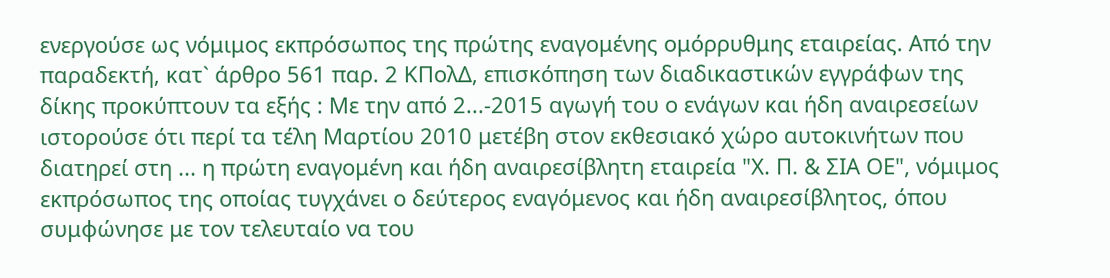ενεργούσε ως νόμιμος εκπρόσωπος της πρώτης εναγομένης ομόρρυθμης εταιρείας. Από την παραδεκτή, κατ` άρθρο 561 παρ. 2 ΚΠολΔ, επισκόπηση των διαδικαστικών εγγράφων της δίκης προκύπτουν τα εξής : Με την από 2...-2015 αγωγή του ο ενάγων και ήδη αναιρεσείων ιστορούσε ότι περί τα τέλη Μαρτίου 2010 μετέβη στον εκθεσιακό χώρο αυτοκινήτων που διατηρεί στη ... η πρώτη εναγομένη και ήδη αναιρεσίβλητη εταιρεία "Χ. Π. & ΣΙΑ ΟΕ", νόμιμος εκπρόσωπος της οποίας τυγχάνει ο δεύτερος εναγόμενος και ήδη αναιρεσίβλητος, όπου συμφώνησε με τον τελευταίο να του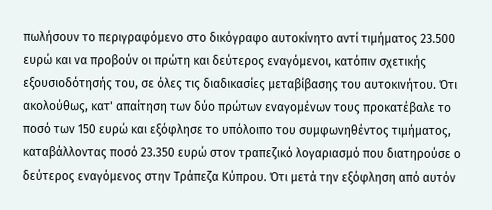πωλήσουν το περιγραφόμενο στο δικόγραφο αυτοκίνητο αντί τιμήματος 23.500 ευρώ και να προβούν οι πρώτη και δεύτερος εναγόμενοι, κατόπιν σχετικής εξουσιοδότησής του, σε όλες τις διαδικασίες μεταβίβασης του αυτοκινήτου. Ότι ακολούθως, κατ' απαίτηση των δύο πρώτων εναγομένων τους προκατέβαλε το ποσό των 150 ευρώ και εξόφλησε το υπόλοιπο του συμφωνηθέντος τιμήματος, καταβάλλοντας ποσό 23.350 ευρώ στον τραπεζικό λογαριασμό που διατηρούσε ο δεύτερος εναγόμενος στην Τράπεζα Κύπρου. Ότι μετά την εξόφληση από αυτόν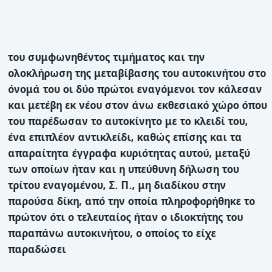του συμφωνηθέντος τιμήματος και την ολοκλήρωση της μεταβίβασης του αυτοκινήτου στο όνομά του οι δύο πρώτοι εναγόμενοι τον κάλεσαν και μετέβη εκ νέου στον άνω εκθεσιακό χώρο όπου του παρέδωσαν το αυτοκίνητο με το κλειδί του, ένα επιπλέον αντικλείδι, καθώς επίσης και τα απαραίτητα έγγραφα κυριότητας αυτού, μεταξύ των οποίων ήταν και η υπεύθυνη δήλωση του τρίτου εναγομένου, Σ. Π., μη διαδίκου στην παρούσα δίκη, από την οποία πληροφορήθηκε το πρώτον ότι ο τελευταίος ήταν ο ιδιοκτήτης του παραπάνω αυτοκινήτου, ο οποίος το είχε παραδώσει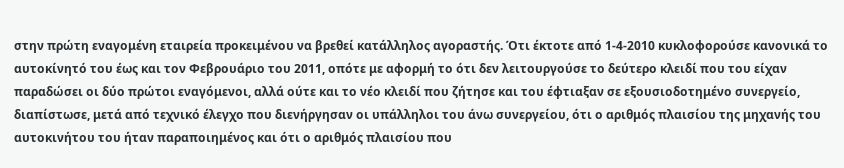στην πρώτη εναγομένη εταιρεία προκειμένου να βρεθεί κατάλληλος αγοραστής. Ότι έκτοτε από 1-4-2010 κυκλοφορούσε κανονικά το αυτοκίνητό του έως και τον Φεβρουάριο του 2011, οπότε με αφορμή το ότι δεν λειτουργούσε το δεύτερο κλειδί που του είχαν παραδώσει οι δύο πρώτοι εναγόμενοι, αλλά ούτε και το νέο κλειδί που ζήτησε και του έφτιαξαν σε εξουσιοδοτημένο συνεργείο, διαπίστωσε, μετά από τεχνικό έλεγχο που διενήργησαν οι υπάλληλοι του άνω συνεργείου, ότι ο αριθμός πλαισίου της μηχανής του αυτοκινήτου του ήταν παραποιημένος και ότι ο αριθμός πλαισίου που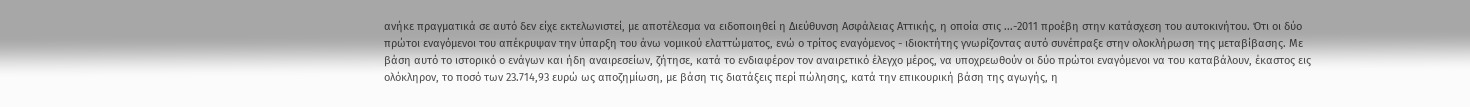ανήκε πραγματικά σε αυτό δεν είχε εκτελωνιστεί, με αποτέλεσμα να ειδοποιηθεί η Διεύθυνση Ασφάλειας Αττικής, η οποία στις ...-2011 προέβη στην κατάσχεση του αυτοκινήτου. Ότι οι δύο πρώτοι εναγόμενοι του απέκρυψαν την ύπαρξη του άνω νομικού ελαττώματος, ενώ ο τρίτος εναγόμενος - ιδιοκτήτης γνωρίζοντας αυτό συνέπραξε στην ολοκλήρωση της μεταβίβασης. Με βάση αυτό το ιστορικό ο ενάγων και ήδη αναιρεσείων, ζήτησε, κατά το ενδιαφέρον τον αναιρετικό έλεγχο μέρος, να υποχρεωθούν οι δύο πρώτοι εναγόμενοι να του καταβάλουν, έκαστος εις ολόκληρον, το ποσό των 23.714,93 ευρώ ως αποζημίωση, με βάση τις διατάξεις περί πώλησης, κατά την επικουρική βάση της αγωγής, η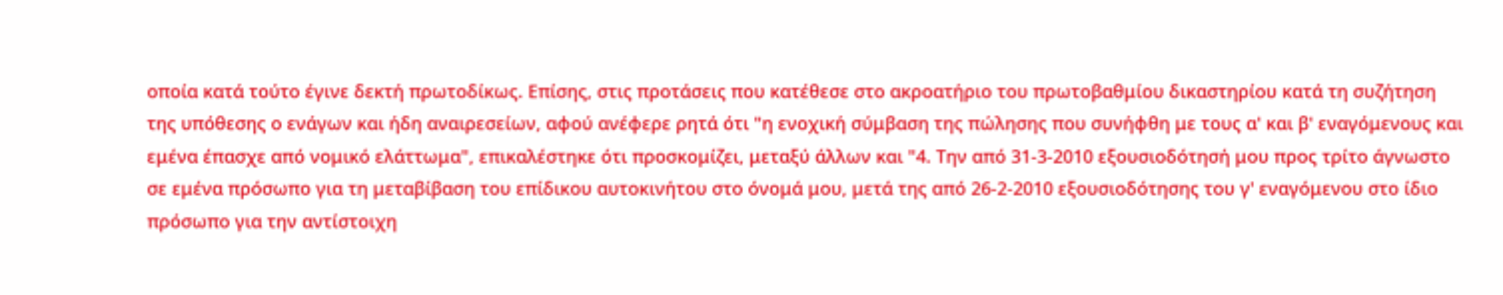οποία κατά τούτο έγινε δεκτή πρωτοδίκως. Επίσης, στις προτάσεις που κατέθεσε στο ακροατήριο του πρωτοβαθμίου δικαστηρίου κατά τη συζήτηση της υπόθεσης ο ενάγων και ήδη αναιρεσείων, αφού ανέφερε ρητά ότι "η ενοχική σύμβαση της πώλησης που συνήφθη με τους α' και β' εναγόμενους και εμένα έπασχε από νομικό ελάττωμα", επικαλέστηκε ότι προσκομίζει, μεταξύ άλλων και "4. Την από 31-3-2010 εξουσιοδότησή μου προς τρίτο άγνωστο σε εμένα πρόσωπο για τη μεταβίβαση του επίδικου αυτοκινήτου στο όνομά μου, μετά της από 26-2-2010 εξουσιοδότησης του γ' εναγόμενου στο ίδιο πρόσωπο για την αντίστοιχη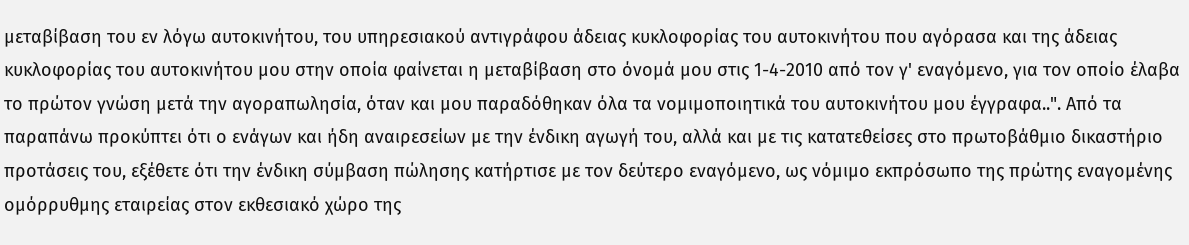μεταβίβαση του εν λόγω αυτοκινήτου, του υπηρεσιακού αντιγράφου άδειας κυκλοφορίας του αυτοκινήτου που αγόρασα και της άδειας κυκλοφορίας του αυτοκινήτου μου στην οποία φαίνεται η μεταβίβαση στο όνομά μου στις 1-4-2010 από τον γ' εναγόμενο, για τον οποίο έλαβα το πρώτον γνώση μετά την αγοραπωλησία, όταν και μου παραδόθηκαν όλα τα νομιμοποιητικά του αυτοκινήτου μου έγγραφα..". Από τα παραπάνω προκύπτει ότι ο ενάγων και ήδη αναιρεσείων με την ένδικη αγωγή του, αλλά και με τις κατατεθείσες στο πρωτοβάθμιο δικαστήριο προτάσεις του, εξέθετε ότι την ένδικη σύμβαση πώλησης κατήρτισε με τον δεύτερο εναγόμενο, ως νόμιμο εκπρόσωπο της πρώτης εναγομένης ομόρρυθμης εταιρείας στον εκθεσιακό χώρο της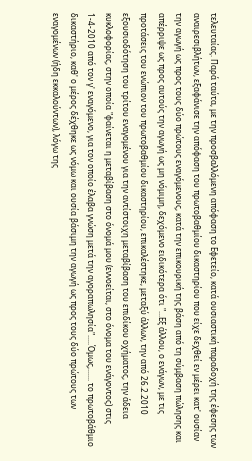τελευταίας. Παρά ταύτα, με την προσβαλλόμενη απόφαση το Εφετείο, κατά ουσιαστική παραδοχή της έφεσης των αναιρεσιβλήτων, εξαφάνισε την απόφαση του πρωτοβαθμίου δικαστηρίου που είχε δεχθεί εν μέρει κατ' ουσίαν την αγωγή ως προς τους δύο πρώτους εναγόμενους, κατά την επικουρική της βάση από τη σύμβαση πώλησης και απέρριψε ως προς αυτούς την αγωγή ως μη νόμιμη, δεχόμενο ειδικότερα ότι "...Εξ άλλου, ο ενάγων, με τις προτάσεις του ενώπιον του πρωτοβαθμίου δικαστηρίου, επικαλέστηκε, μεταξύ άλλων, την από 26.2.2010 εξουσιοδότηση του τρίτου εναγομένου για την αντίστοιχη μεταβίβαση του επιδίκου οχήματος, την άδεια κυκλοφορίας, στην οποία "φαίνεται η μεταβίβαση στο όνομά μου (εννοείται, στο όνομα του ενάγοντος) στις 1-4-2010 από τον γ' εναγόμενο, για τον οποίο έλαβα γνώση μετά την αγοραπωλησία".....Όμως,...... το πρωτοβάθμιο δικαστήριο, καθ' ο μέρος δέχθηκε ως νόμω και ουσία βάσιμη την αγωγή ως προς τους δύο πρώτους των εναγομένων (ήδη εκκαλούντων), λόγω της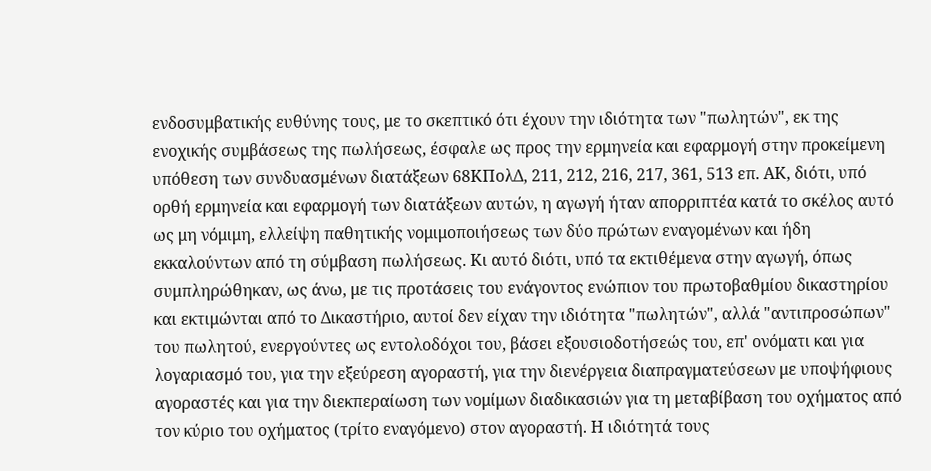ενδοσυμβατικής ευθύνης τους, με το σκεπτικό ότι έχουν την ιδιότητα των "πωλητών", εκ της ενοχικής συμβάσεως της πωλήσεως, έσφαλε ως προς την ερμηνεία και εφαρμογή στην προκείμενη υπόθεση των συνδυασμένων διατάξεων 68ΚΠολΔ, 211, 212, 216, 217, 361, 513 επ. ΑΚ, διότι, υπό ορθή ερμηνεία και εφαρμογή των διατάξεων αυτών, η αγωγή ήταν απορριπτέα κατά το σκέλος αυτό ως μη νόμιμη, ελλείψη παθητικής νομιμοποιήσεως των δύο πρώτων εναγομένων και ήδη εκκαλούντων από τη σύμβαση πωλήσεως. Κι αυτό διότι, υπό τα εκτιθέμενα στην αγωγή, όπως συμπληρώθηκαν, ως άνω, με τις προτάσεις του ενάγοντος ενώπιον του πρωτοβαθμίου δικαστηρίου και εκτιμώνται από το Δικαστήριο, αυτοί δεν είχαν την ιδιότητα "πωλητών", αλλά "αντιπροσώπων" του πωλητού, ενεργούντες ως εντολοδόχοι του, βάσει εξουσιοδοτήσεώς του, επ' ονόματι και για λογαριασμό του, για την εξεύρεση αγοραστή, για την διενέργεια διαπραγματεύσεων με υποψήφιους αγοραστές και για την διεκπεραίωση των νομίμων διαδικασιών για τη μεταβίβαση του οχήματος από τον κύριο του οχήματος (τρίτο εναγόμενο) στον αγοραστή. Η ιδιότητά τους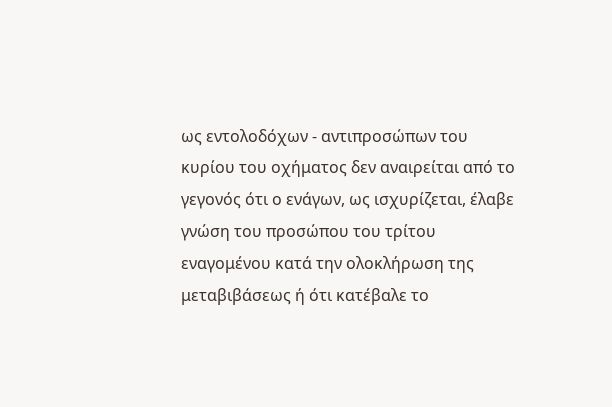ως εντολοδόχων - αντιπροσώπων του κυρίου του οχήματος δεν αναιρείται από το γεγονός ότι ο ενάγων, ως ισχυρίζεται, έλαβε γνώση του προσώπου του τρίτου εναγομένου κατά την ολοκλήρωση της μεταβιβάσεως ή ότι κατέβαλε το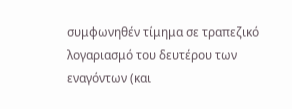συμφωνηθέν τίμημα σε τραπεζικό λογαριασμό του δευτέρου των εναγόντων (και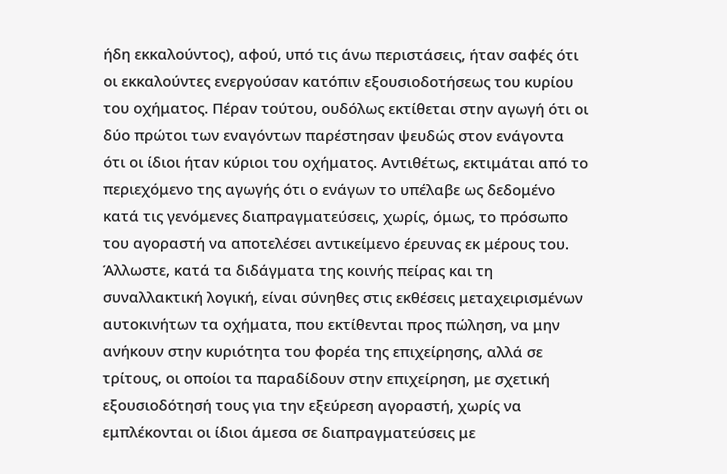ήδη εκκαλούντος), αφού, υπό τις άνω περιστάσεις, ήταν σαφές ότι οι εκκαλούντες ενεργούσαν κατόπιν εξουσιοδοτήσεως του κυρίου του οχήματος. Πέραν τούτου, ουδόλως εκτίθεται στην αγωγή ότι οι δύο πρώτοι των εναγόντων παρέστησαν ψευδώς στον ενάγοντα ότι οι ίδιοι ήταν κύριοι του οχήματος. Αντιθέτως, εκτιμάται από το περιεχόμενο της αγωγής ότι ο ενάγων το υπέλαβε ως δεδομένο κατά τις γενόμενες διαπραγματεύσεις, χωρίς, όμως, το πρόσωπο του αγοραστή να αποτελέσει αντικείμενο έρευνας εκ μέρους του. Άλλωστε, κατά τα διδάγματα της κοινής πείρας και τη συναλλακτική λογική, είναι σύνηθες στις εκθέσεις μεταχειρισμένων αυτοκινήτων τα οχήματα, που εκτίθενται προς πώληση, να μην ανήκουν στην κυριότητα του φορέα της επιχείρησης, αλλά σε τρίτους, οι οποίοι τα παραδίδουν στην επιχείρηση, με σχετική εξουσιοδότησή τους για την εξεύρεση αγοραστή, χωρίς να εμπλέκονται οι ίδιοι άμεσα σε διαπραγματεύσεις με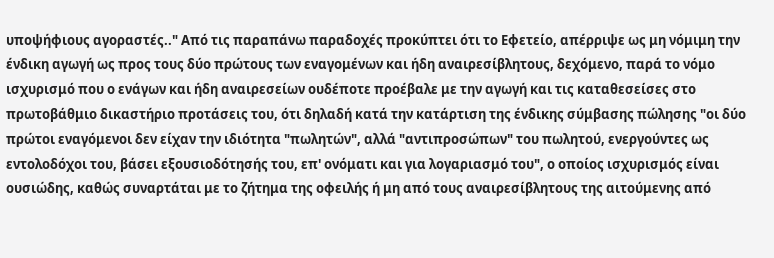υποψήφιους αγοραστές.." Από τις παραπάνω παραδοχές προκύπτει ότι το Εφετείο, απέρριψε ως μη νόμιμη την ένδικη αγωγή ως προς τους δύο πρώτους των εναγομένων και ήδη αναιρεσίβλητους, δεχόμενο, παρά το νόμο ισχυρισμό που ο ενάγων και ήδη αναιρεσείων ουδέποτε προέβαλε με την αγωγή και τις καταθεσείσες στο πρωτοβάθμιο δικαστήριο προτάσεις του, ότι δηλαδή κατά την κατάρτιση της ένδικης σύμβασης πώλησης "οι δύο πρώτοι εναγόμενοι δεν είχαν την ιδιότητα "πωλητών", αλλά "αντιπροσώπων" του πωλητού, ενεργούντες ως εντολοδόχοι του, βάσει εξουσιοδότησής του, επ' ονόματι και για λογαριασμό του", ο οποίος ισχυρισμός είναι ουσιώδης, καθώς συναρτάται με το ζήτημα της οφειλής ή μη από τους αναιρεσίβλητους της αιτούμενης από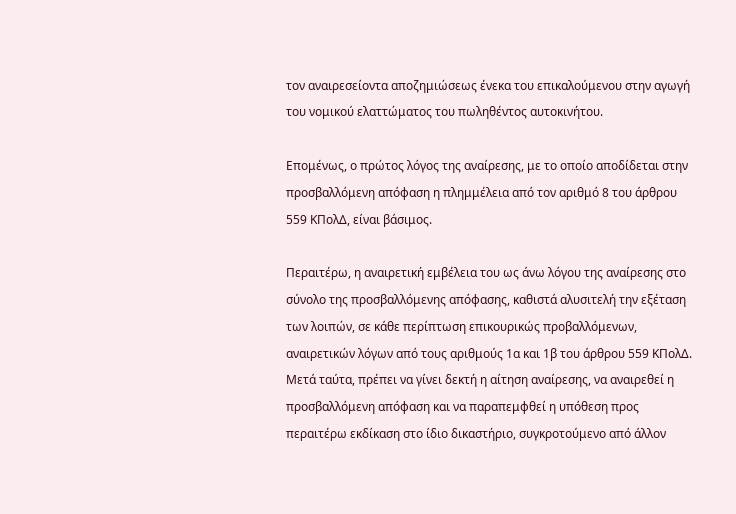τον αναιρεσείοντα αποζημιώσεως ένεκα του επικαλούμενου στην αγωγή του νομικού ελαττώματος του πωληθέντος αυτοκινήτου.

Επομένως, ο πρώτος λόγος της αναίρεσης, με το οποίο αποδίδεται στην προσβαλλόμενη απόφαση η πλημμέλεια από τον αριθμό 8 του άρθρου 559 ΚΠολΔ, είναι βάσιμος.

Περαιτέρω, η αναιρετική εμβέλεια του ως άνω λόγου της αναίρεσης στο σύνολο της προσβαλλόμενης απόφασης, καθιστά αλυσιτελή την εξέταση των λοιπών, σε κάθε περίπτωση επικουρικώς προβαλλόμενων, αναιρετικών λόγων από τους αριθμούς 1α και 1β του άρθρου 559 ΚΠολΔ. Μετά ταύτα, πρέπει να γίνει δεκτή η αίτηση αναίρεσης, να αναιρεθεί η προσβαλλόμενη απόφαση και να παραπεμφθεί η υπόθεση προς περαιτέρω εκδίκαση στο ίδιο δικαστήριο, συγκροτούμενο από άλλον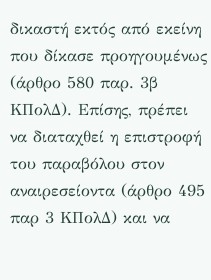δικαστή εκτός από εκείνη που δίκασε προηγουμένως (άρθρο 580 παρ. 3β ΚΠολΔ). Επίσης, πρέπει να διαταχθεί η επιστροφή του παραβόλου στον αναιρεσείοντα (άρθρο 495 παρ 3 ΚΠολΔ) και να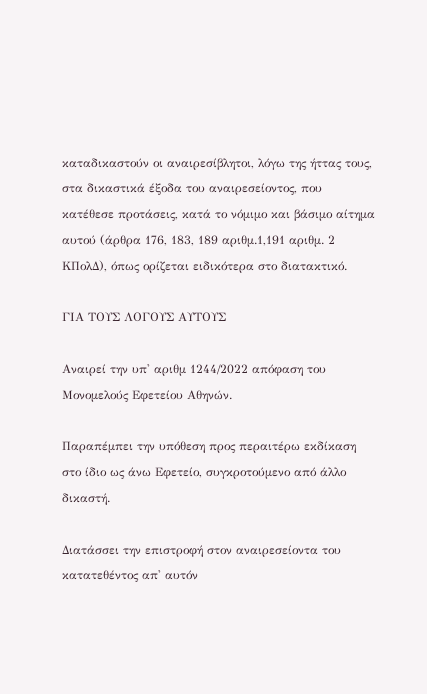καταδικαστούν οι αναιρεσίβλητοι, λόγω της ήττας τους, στα δικαστικά έξοδα του αναιρεσείοντος, που κατέθεσε προτάσεις, κατά το νόμιμο και βάσιμο αίτημα αυτού (άρθρα 176, 183, 189 αριθμ.1,191 αριθμ. 2 ΚΠολΔ), όπως ορίζεται ειδικότερα στο διατακτικό.

ΓΙΑ ΤΟΥΣ ΛΟΓΟΥΣ ΑΥΤΟΥΣ

Αναιρεί την υπ' αριθμ 1244/2022 απόφαση του Μονομελούς Εφετείου Αθηνών.

Παραπέμπει την υπόθεση προς περαιτέρω εκδίκαση στο ίδιο ως άνω Εφετείο, συγκροτούμενο από άλλο δικαστή.

Διατάσσει την επιστροφή στον αναιρεσείοντα του κατατεθέντος απ' αυτόν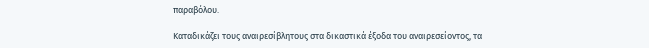παραβόλου.

Καταδικάζει τους αναιρεσίβλητους στα δικαστικά έξοδα του αναιρεσείοντος, τα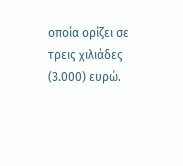οποία ορίζει σε τρεις χιλιάδες (3.000) ευρώ.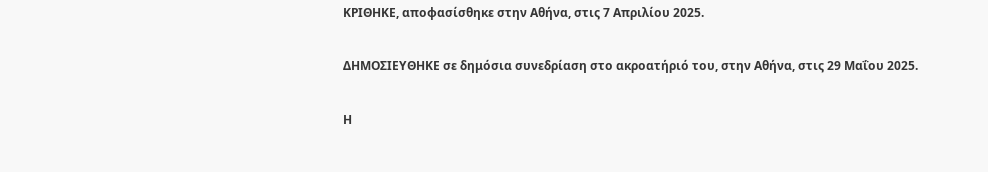ΚΡΙΘΗΚΕ, αποφασίσθηκε στην Αθήνα, στις 7 Απριλίου 2025.

ΔΗΜΟΣΙΕΥΘΗΚΕ σε δημόσια συνεδρίαση στο ακροατήριό του, στην Αθήνα, στις 29 Μαΐου 2025.

Η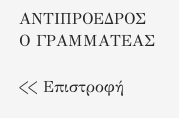ΑΝΤΙΠΡΟΕΔΡΟΣ Ο ΓΡΑΜΜΑΤΕΑΣ

<< Επιστροφή